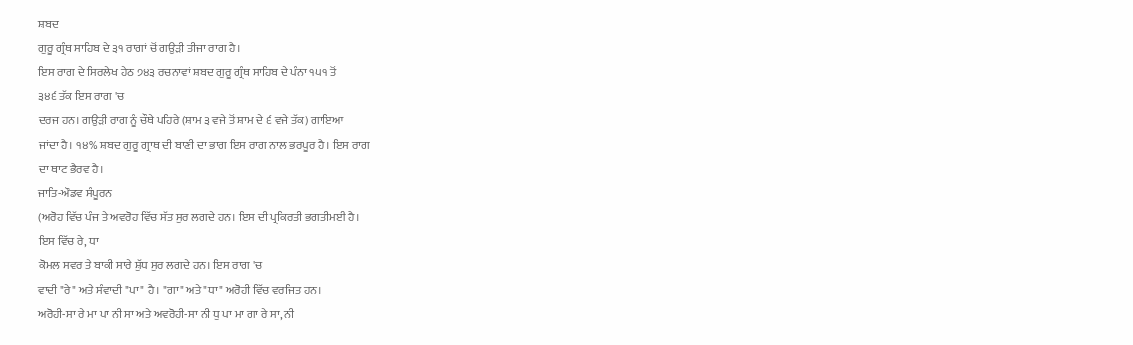ਸ਼ਬਦ
ਗੁਰੂ ਗ੍ਰੰਥ ਸਾਹਿਬ ਦੇ ੩੧ ਰਾਗਾਂ ਚੋਂ ਗਉੜੀ ਤੀਜਾ ਰਾਗ ਹੈ।
ਇਸ ਰਾਗ ਦੇ ਸਿਰਲੇਖ ਹੇਠ ੭੪੩ ਰਚਨਾਵਾਂ ਸ਼ਬਦ ਗੁਰੂ ਗ੍ਰੰਥ ਸਾਹਿਬ ਦੇ ਪੰਨਾ ੧੫੧ ਤੋਂ
੩੪੬ ਤੱਕ ਇਸ ਰਾਗ 'ਚ
ਦਰਜ ਹਨ। ਗਉੜੀ ਰਾਗ ਨੂੰ ਚੌਥੇ ਪਹਿਰੇ (ਸ਼ਾਮ ੩ ਵਜੇ ਤੋਂ ਸ਼ਾਮ ਦੇ ੬ ਵਜੇ ਤੱਕ) ਗਾਇਆ
ਜਾਂਦਾ ਹੈ। ੧੪% ਸ਼ਬਦ ਗੁਰੂ ਗ੍ਰਾਥ ਦੀ ਬਾਣੀ ਦਾ ਭਾਗ ਇਸ ਰਾਗ ਨਾਲ ਭਰਪੂਰ ਹੈ। ਇਸ ਰਾਗ
ਦਾ ਥਾਟ ਭੈਰਵ ਹੈ।
ਜਾਤਿ-ਔਡਵ ਸੰਪੂਰਨ
(ਅਰੋਹ ਵਿੱਚ ਪੰਜ ਤੇ ਅਵਰੋਹ ਵਿੱਚ ਸੱਤ ਸੁਰ ਲਗਦੇ ਹਨ। ਇਸ ਦੀ ਪ੍ਰਕਿਰਤੀ ਭਗਤੀਮਈ ਹੈ।
ਇਸ ਵਿੱਚ ਰੇ, ਧਾ
ਕੋਮਲ ਸਵਰ ਤੇ ਬਾਕੀ ਸਾਰੇ ਸ਼ੁੱਧ ਸੁਰ ਲਗਦੇ ਹਨ। ਇਸ ਰਾਗ 'ਚ
ਵਾਦੀ "ਰੇ" ਅਤੇ ਸੰਵਾਦੀ "ਪਾ" ਹੈ। "ਗਾ" ਅਤੇ "ਧਾ" ਅਰੋਹੀ ਵਿੱਚ ਵਰਜਿਤ ਹਨ।
ਅਰੋਹੀ-ਸਾ ਰੇ ਮਾ ਪਾ ਨੀ ਸਾ ਅਤੇ ਅਵਰੋਹੀ-ਸਾ ਨੀ ਧੁ ਪਾ ਮਾ ਗਾ ਰੇ ਸਾ, ਨੀ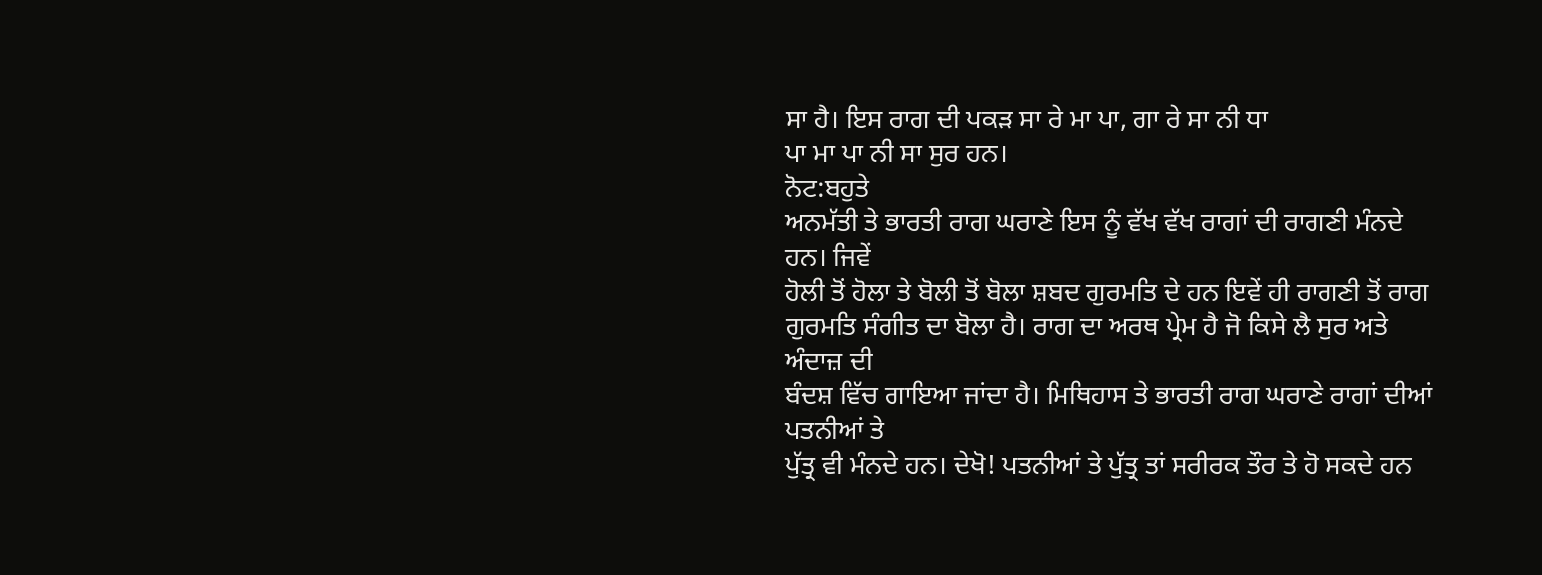ਸਾ ਹੈ। ਇਸ ਰਾਗ ਦੀ ਪਕੜ ਸਾ ਰੇ ਮਾ ਪਾ, ਗਾ ਰੇ ਸਾ ਨੀ ਧਾ
ਪਾ ਮਾ ਪਾ ਨੀ ਸਾ ਸੁਰ ਹਨ।
ਨੋਟ:ਬਹੁਤੇ
ਅਨਮੱਤੀ ਤੇ ਭਾਰਤੀ ਰਾਗ ਘਰਾਣੇ ਇਸ ਨੂੰ ਵੱਖ ਵੱਖ ਰਾਗਾਂ ਦੀ ਰਾਗਣੀ ਮੰਨਦੇ ਹਨ। ਜਿਵੇਂ
ਹੋਲੀ ਤੋਂ ਹੋਲਾ ਤੇ ਬੋਲੀ ਤੋਂ ਬੋਲਾ ਸ਼ਬਦ ਗੁਰਮਤਿ ਦੇ ਹਨ ਇਵੇਂ ਹੀ ਰਾਗਣੀ ਤੋਂ ਰਾਗ
ਗੁਰਮਤਿ ਸੰਗੀਤ ਦਾ ਬੋਲਾ ਹੈ। ਰਾਗ ਦਾ ਅਰਥ ਪ੍ਰੇਮ ਹੈ ਜੋ ਕਿਸੇ ਲੈ ਸੁਰ ਅਤੇ ਅੰਦਾਜ਼ ਦੀ
ਬੰਦਸ਼ ਵਿੱਚ ਗਾਇਆ ਜਾਂਦਾ ਹੈ। ਮਿਥਿਹਾਸ ਤੇ ਭਾਰਤੀ ਰਾਗ ਘਰਾਣੇ ਰਾਗਾਂ ਦੀਆਂ ਪਤਨੀਆਂ ਤੇ
ਪੁੱਤ੍ਰ ਵੀ ਮੰਨਦੇ ਹਨ। ਦੇਖੋ! ਪਤਨੀਆਂ ਤੇ ਪੁੱਤ੍ਰ ਤਾਂ ਸਰੀਰਕ ਤੌਰ ਤੇ ਹੋ ਸਕਦੇ ਹਨ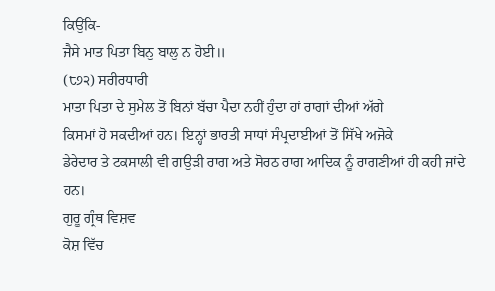ਕਿਉਂਕਿ-
ਜੈਸੇ ਮਾਤ ਪਿਤਾ ਬਿਨੁ ਬਾਲੁ ਨ ਹੋਈ॥
(੮੭੨) ਸਰੀਰਧਾਰੀ
ਮਾਤਾ ਪਿਤਾ ਦੇ ਸੁਮੇਲ ਤੋਂ ਬਿਨਾਂ ਬੱਚਾ ਪੈਦਾ ਨਹੀਂ ਹੁੰਦਾ ਹਾਂ ਰਾਗਾਂ ਦੀਆਂ ਅੱਗੇ
ਕਿਸਮਾਂ ਹੋ ਸਕਦੀਆਂ ਹਨ। ਇਨ੍ਹਾਂ ਭਾਰਤੀ ਸਾਧਾਂ ਸੰਪ੍ਰਦਾਈਆਂ ਤੋਂ ਸਿੱਖੇ ਅਜੋਕੇ
ਡੇਰੇਦਾਰ ਤੇ ਟਕਸਾਲੀ ਵੀ ਗਉੜੀ ਰਾਗ ਅਤੇ ਸੋਰਠ ਰਾਗ ਆਦਿਕ ਨੂੰ ਰਾਗਣੀਆਂ ਹੀ ਕਹੀ ਜਾਂਦੇ
ਹਨ।
ਗੁਰੂ ਗ੍ਰੰਥ ਵਿਸ਼ਵ
ਕੋਸ਼ ਵਿੱਚ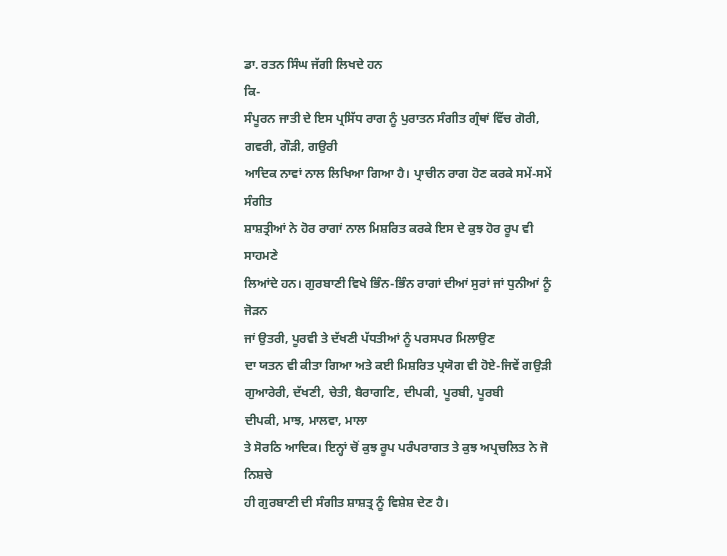ਡਾ. ਰਤਨ ਸਿੰਘ ਜੱਗੀ ਲਿਖਦੇ ਹਨ
ਕਿ-
ਸੰਪੂਰਨ ਜਾਤੀ ਦੇ ਇਸ ਪ੍ਰਸਿੱਧ ਰਾਗ ਨੂੰ ਪੁਰਾਤਨ ਸੰਗੀਤ ਗ੍ਰੰਥਾਂ ਵਿੱਚ ਗੋਰੀ, ਗਵਰੀ, ਗੌੜੀ, ਗਉਰੀ
ਆਦਿਕ ਨਾਵਾਂ ਨਾਲ ਲਿਖਿਆ ਗਿਆ ਹੈ। ਪ੍ਰਾਚੀਨ ਰਾਗ ਹੋਣ ਕਰਕੇ ਸਮੇਂ-ਸਮੇਂ ਸੰਗੀਤ
ਸ਼ਾਸ਼ਤ੍ਰੀਆਂ ਨੇ ਹੋਰ ਰਾਗਾਂ ਨਾਲ ਮਿਸ਼ਰਿਤ ਕਰਕੇ ਇਸ ਦੇ ਕੁਝ ਹੋਰ ਰੂਪ ਵੀ ਸਾਹਮਣੇ
ਲਿਆਂਦੇ ਹਨ। ਗੁਰਬਾਣੀ ਵਿਖੇ ਭਿੰਨ-ਭਿੰਨ ਰਾਗਾਂ ਦੀਆਂ ਸੁਰਾਂ ਜਾਂ ਧੁਨੀਆਂ ਨੂੰ ਜੋੜਨ
ਜਾਂ ਉਤਰੀ, ਪੂਰਵੀ ਤੇ ਦੱਖਣੀ ਪੱਧਤੀਆਂ ਨੂੰ ਪਰਸਪਰ ਮਿਲਾਉਣ
ਦਾ ਯਤਨ ਵੀ ਕੀਤਾ ਗਿਆ ਅਤੇ ਕਈ ਮਿਸ਼ਰਿਤ ਪ੍ਰਯੋਗ ਵੀ ਹੋਏ-ਜਿਵੇਂ ਗਉੜੀ ਗੁਆਰੇਰੀ, ਦੱਖਣੀ, ਚੇਤੀ, ਬੈਰਾਗਣਿ, ਦੀਪਕੀ, ਪੂਰਬੀ, ਪੂਰਬੀ
ਦੀਪਕੀ, ਮਾਝ, ਮਾਲਵਾ, ਮਾਲਾ
ਤੇ ਸੋਰਠਿ ਆਦਿਕ। ਇਨ੍ਹਾਂ ਚੋਂ ਕੁਝ ਰੂਪ ਪਰੰਪਰਾਗਤ ਤੇ ਕੁਝ ਅਪ੍ਰਚਲਿਤ ਨੇ ਜੋ ਨਿਸ਼ਚੇ
ਹੀ ਗੁਰਬਾਣੀ ਦੀ ਸੰਗੀਤ ਸ਼ਾਸ਼ਤ੍ਰ ਨੂੰ ਵਿਸ਼ੇਸ਼ ਦੇਣ ਹੈ।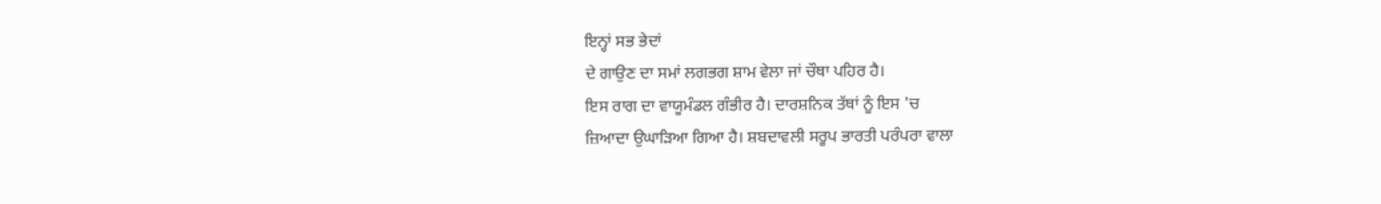ਇਨ੍ਹਾਂ ਸਭ ਭੇਦਾਂ
ਦੇ ਗਾਉਣ ਦਾ ਸਮਾਂ ਲਗਭਗ ਸ਼ਾਮ ਵੇਲਾ ਜਾਂ ਚੌਥਾ ਪਹਿਰ ਹੈ।
ਇਸ ਰਾਗ ਦਾ ਵਾਯੂਮੰਡਲ ਗੰਭੀਰ ਹੈ। ਦਾਰਸ਼ਨਿਕ ਤੱਥਾਂ ਨੂੰ ਇਸ 'ਚ
ਜ਼ਿਆਦਾ ਉਘਾੜਿਆ ਗਿਆ ਹੈ। ਸ਼ਬਦਾਵਲੀ ਸਰੂਪ ਭਾਰਤੀ ਪਰੰਪਰਾ ਵਾਲਾ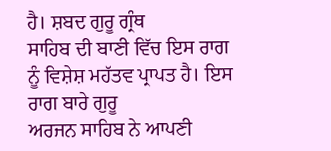ਹੈ। ਸ਼ਬਦ ਗੁਰੂ ਗ੍ਰੰਥ
ਸਾਹਿਬ ਦੀ ਬਾਣੀ ਵਿੱਚ ਇਸ ਰਾਗ ਨੂੰ ਵਿਸ਼ੇਸ਼ ਮਹੱਤਵ ਪ੍ਰਾਪਤ ਹੈ। ਇਸ ਰਾਗ ਬਾਰੇ ਗੁਰੂ
ਅਰਜਨ ਸਾਹਿਬ ਨੇ ਆਪਣੀ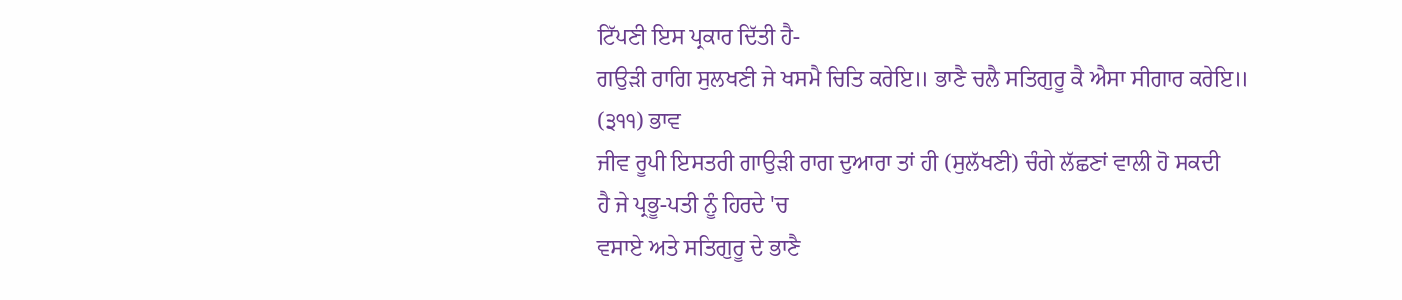ਟਿੱਪਣੀ ਇਸ ਪ੍ਰਕਾਰ ਦਿੱਤੀ ਹੈ-
ਗਉੜੀ ਰਾਗਿ ਸੁਲਖਣੀ ਜੇ ਖਸਮੈ ਚਿਤਿ ਕਰੇਇ॥ ਭਾਣੈ ਚਲੈ ਸਤਿਗੁਰੂ ਕੈ ਐਸਾ ਸੀਗਾਰ ਕਰੇਇ॥
(੩੧੧) ਭਾਵ
ਜੀਵ ਰੂਪੀ ਇਸਤਰੀ ਗਾਉੜੀ ਰਾਗ ਦੁਆਰਾ ਤਾਂ ਹੀ (ਸੁਲੱਖਣੀ) ਚੰਗੇ ਲੱਛਣਾਂ ਵਾਲੀ ਹੋ ਸਕਦੀ
ਹੈ ਜੇ ਪ੍ਰਭੂ-ਪਤੀ ਨੂੰ ਹਿਰਦੇ 'ਚ
ਵਸਾਏ ਅਤੇ ਸਤਿਗੁਰੂ ਦੇ ਭਾਣੈ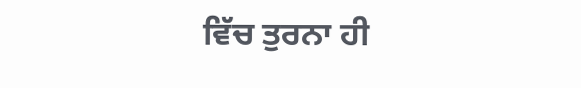ਵਿੱਚ ਤੁਰਨਾ ਹੀ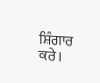ਸ਼ਿੰਗਾਰ ਕਰੇ।